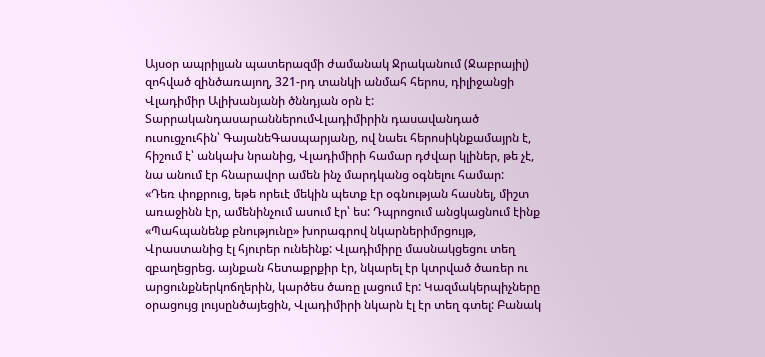Այսօր ապրիլյան պատերազմի ժամանակ Ջրականում (Ջաբրայիլ) զոհված զինծառայող, 321-րդ տանկի անմահ հերոս, դիլիջանցի Վլադիմիր Ալիխանյանի ծննդյան օրն է:
ՏարրականդասարաններումՎլադիմիրին դասավանդած ուսուցչուհին՝ ԳայանեԳասպարյանը, ով նաեւ հերոսիկնքամայրն է, հիշում է՝ անկախ նրանից, Վլադիմիրի համար դժվար կլիներ, թե չէ, նա անում էր հնարավոր ամեն ինչ մարդկանց օգնելու համար:
«Դեռ փոքրուց, եթե որեւէ մեկին պետք էր օգնության հասնել, միշտ առաջինն էր, ամենինչում ասում էր՝ ես: Դպրոցում անցկացնում էինք «Պահպանենք բնությունը» խորագրով նկարներիմրցույթ, Վրաստանից էլ հյուրեր ունեինք: Վլադիմիրը մասնակցեցու տեղ զբաղեցրեց. այնքան հետաքրքիր էր, նկարել էր կտրված ծառեր ու արցունքներկոճղերին, կարծես ծառը լացում էր: Կազմակերպիչները օրացույց լույսընծայեցին, Վլադիմիրի նկարն էլ էր տեղ գտել: Բանակ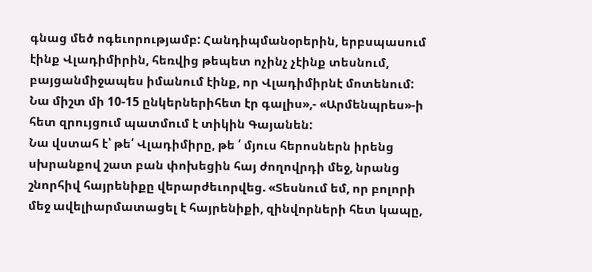գնաց մեծ ոգեւորությամբ: Հանդիպմանօրերին, երբսպասում էինք Վլադիմիրին, հեռվից թեպետ ոչինչ չէինք տեսնում, բայցանմիջապես իմանում էինք, որ Վլադիմիրնէ մոտենում: Նա միշտ մի 10-15 ընկերներիհետ էր գալիս»,- «Արմենպրես»-ի հետ զրույցում պատմում է տիկին Գայանեն:
Նա վստահ է՝ թե՛ Վլադիմիրը, թե ՛ մյուս հերոսներն իրենց սխրանքով շատ բան փոխեցին հայ ժողովրդի մեջ, նրանց շնորհիվ հայրենիքը վերարժեւորվեց. «Տեսնում եմ, որ բոլորի մեջ ավելիարմատացել է հայրենիքի, զինվորների հետ կապը,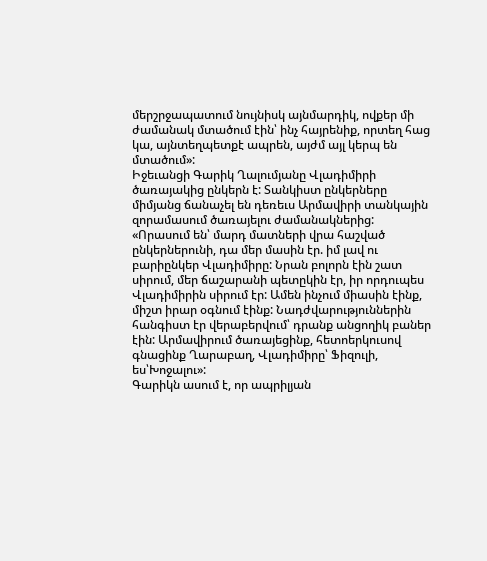մերշրջապատում նույնիսկ այնմարդիկ, ովքեր մի ժամանակ մտածում էին՝ ինչ հայրենիք, որտեղ հաց կա, այնտեղպետքէ ապրեն, այժմ այլ կերպ են մտածում»:
Իջեւանցի Գարիկ Ղալումյանը Վլադիմիրի ծառայակից ընկերն է: Տանկիստ ընկերները միմյանց ճանաչել են դեռեւս Արմավիրի տանկային զորամասում ծառայելու ժամանակներից: «Որասում են՝ մարդ մատների վրա հաշված ընկերներունի, դա մեր մասին էր. իմ լավ ու բարիընկեր Վլադիմիրը: Նրան բոլորն էին շատ սիրում, մեր ճաշարանի պետըկին էր, իր որդուպես Վլադիմիրին սիրում էր: Ամեն ինչում միասին էինք, միշտ իրար օգնում էինք: Նադժվարություններին հանգիստ էր վերաբերվում՝ դրանք անցողիկ բաներ էին: Արմավիրում ծառայեցինք, հետոերկուսով գնացինք Ղարաբաղ, Վլադիմիրը՝ Ֆիզուլի, ես՝Խոջալու»:
Գարիկն ասում է, որ ապրիլյան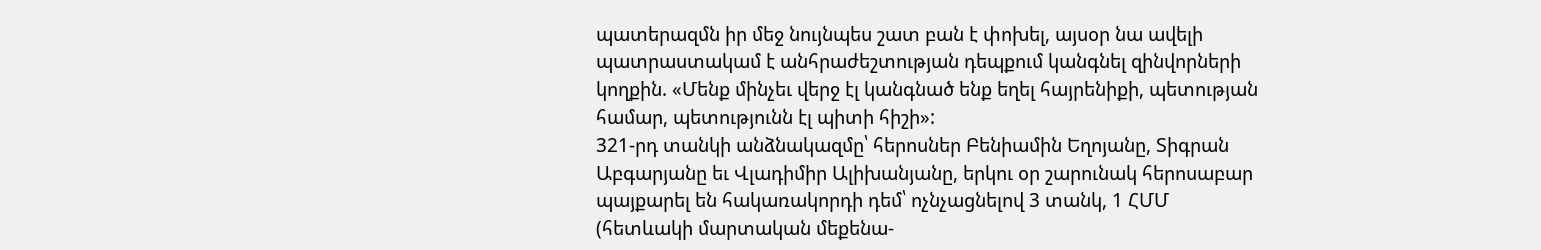պատերազմն իր մեջ նույնպես շատ բան է փոխել, այսօր նա ավելի պատրաստակամ է անհրաժեշտության դեպքում կանգնել զինվորների կողքին. «Մենք մինչեւ վերջ էլ կանգնած ենք եղել հայրենիքի, պետության համար, պետությունն էլ պիտի հիշի»:
321-րդ տանկի անձնակազմը՝ հերոսներ Բենիամին Եղոյանը, Տիգրան Աբգարյանը եւ Վլադիմիր Ալիխանյանը, երկու օր շարունակ հերոսաբար պայքարել են հակառակորդի դեմ՝ ոչնչացնելով 3 տանկ, 1 ՀՄՄ (հետևակի մարտական մեքենա-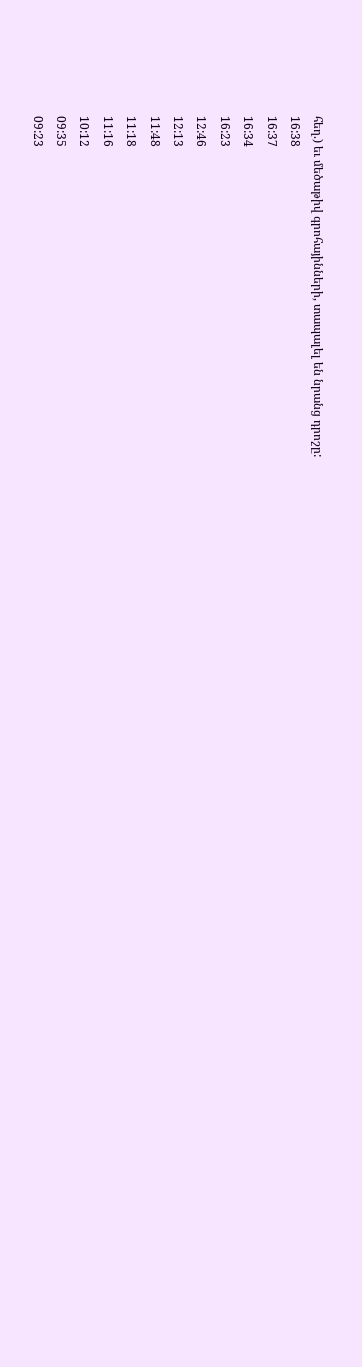հեղ.) եւ մեծաթիվ գրոհայինների, տապալել են նրանց դրոշը:
16:38
16:37
16:34
16:23
12:46
12:13
11:48
11:18
11:16
10:12
09:35
09:23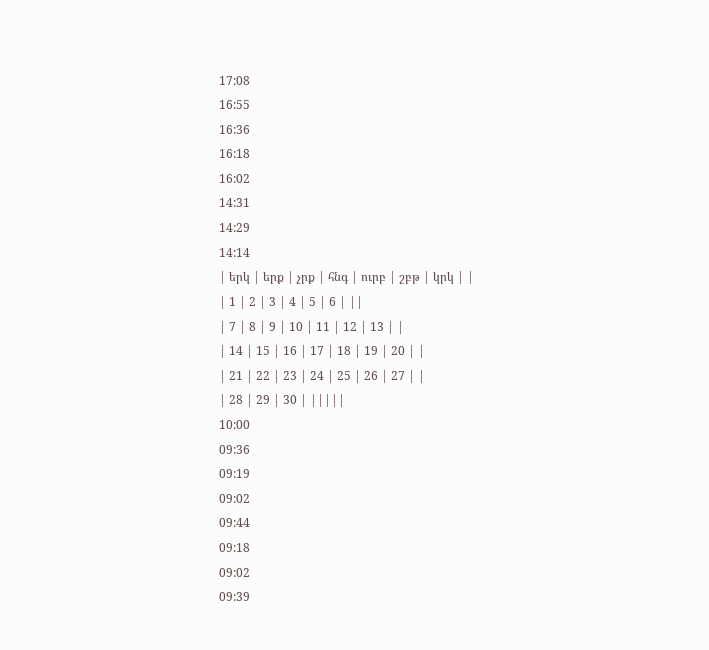17:08
16:55
16:36
16:18
16:02
14:31
14:29
14:14
| երկ | երք | չրք | հնգ | ուրբ | շբթ | կրկ | |
| 1 | 2 | 3 | 4 | 5 | 6 | ||
| 7 | 8 | 9 | 10 | 11 | 12 | 13 | |
| 14 | 15 | 16 | 17 | 18 | 19 | 20 | |
| 21 | 22 | 23 | 24 | 25 | 26 | 27 | |
| 28 | 29 | 30 | |||||
10:00
09:36
09:19
09:02
09:44
09:18
09:02
09:39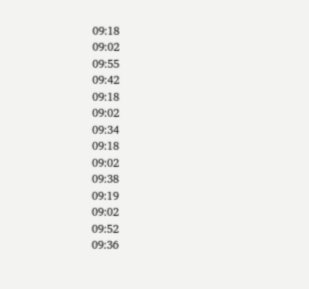09:18
09:02
09:55
09:42
09:18
09:02
09:34
09:18
09:02
09:38
09:19
09:02
09:52
09:36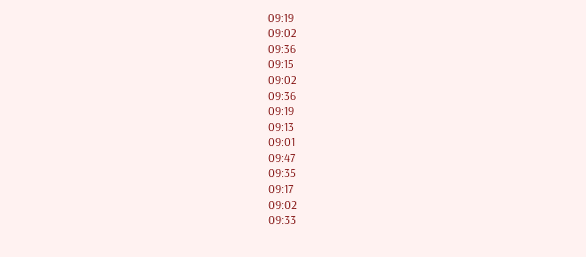09:19
09:02
09:36
09:15
09:02
09:36
09:19
09:13
09:01
09:47
09:35
09:17
09:02
09:33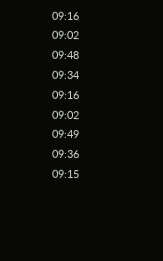09:16
09:02
09:48
09:34
09:16
09:02
09:49
09:36
09:15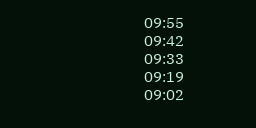09:55
09:42
09:33
09:19
09:02